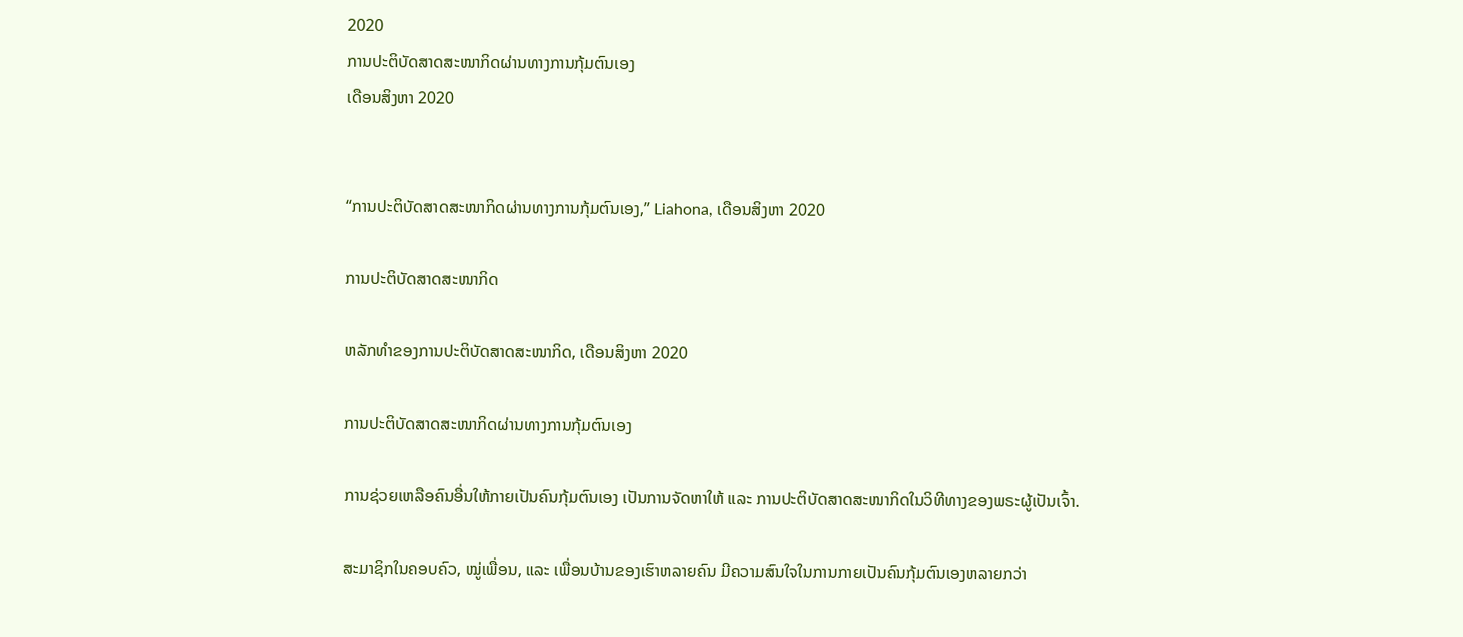2020
ການປະຕິບັດສາດສະໜາກິດຜ່ານທາງການກຸ້ມຕົນເອງ
ເດືອນສິງຫາ 2020


“ການປະຕິບັດສາດສະໜາກິດຜ່ານທາງການກຸ້ມຕົນເອງ,” Liahona, ເດືອນສິງຫາ 2020

ການປະຕິບັດສາດສະໜາກິດ

ຫລັກທຳຂອງການປະຕິບັດສາດສະໜາກິດ, ເດືອນສິງຫາ 2020

ການປະຕິບັດສາດສະໜາກິດຜ່ານທາງການກຸ້ມຕົນເອງ

ການຊ່ວຍເຫລືອຄົນອື່ນໃຫ້ກາຍເປັນຄົນກຸ້ມຕົນເອງ ເປັນການຈັດຫາໃຫ້ ແລະ ການປະຕິບັດສາດສະໜາກິດໃນວິທີທາງຂອງພຣະຜູ້ເປັນເຈົ້າ.

ສະມາຊິກໃນຄອບຄົວ, ໝູ່ເພື່ອນ, ແລະ ເພື່ອນບ້ານຂອງເຮົາຫລາຍຄົນ ມີຄວາມສົນໃຈໃນການກາຍເປັນຄົນກຸ້ມຕົນເອງຫລາຍກວ່າ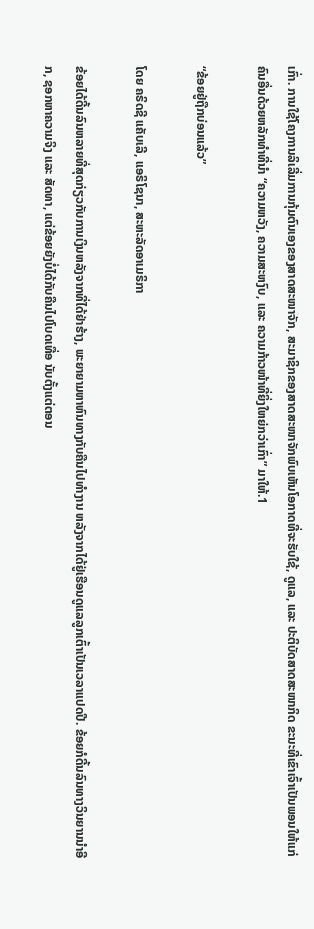ເກົ່າ. ການໃຊ້ໂຄງການລິເລີ່ມການກຸ້ມຕົນເອງຂອງສາດສະໜາຈັກ, ສະມາຊິກຂອງສາດສະໜາຈັກພົບເຫັນໂອກາດທີ່ຈະຮັບໃຊ້, ດູແລ, ແລະ ປະຕິບັດສາດສະໜາກິດ ຂະນະທີ່ເຂົາເຈົ້າເປັນພອນໃຫ້ແກ່ຄົນອື່ນດ້ວຍຫລັກທຳທີ່ນຳ “ຄວາມຫວັງ, ຄວາມສະຫງົບ, ແລະ ຄວາມກ້າວໜ້າທີ່ຍິ່ງໃຫຍ່ກວ່າເກົ່າ” ມາໃຫ້.1

“ຂ້ອຍຢູ່ຖືກບ່ອນແລ້ວ”

ໂດຍ ຄຣິດຊີ ແຄັບເລີ, ແອຣິໂຊນາ, ສະຫະລັດອາເມຣິກາ

ຂ້ອຍໄດ້ດີ້ນລົນຫລາຍທີ່ສຸດກ່ຽວກັບການເງິນຫລັງຈາກທີ່ໄດ້ຢ່າຮ້າງ, ພະຍາຍາມຫາຫົນທາງກັບຄືນໄປທຳງານ ຫລັງຈາກໄດ້ຢູ່ເຮືອນດູແລລູກເຕົ້າເປັນເວລາແປດປີ. ຂ້ອຍກໍດີ້ນລົນທາງວິນຍານນຳອີກ, ຊອກຫາຄວາມຈິງ ແລະ ສັດທາ, ແຕ່ຂ້ອຍຍັງບໍ່ໄດ້ກັບຄືນໄປໂບດເທື່ອ ນັບຕັ້ງແຕ່ຕອນ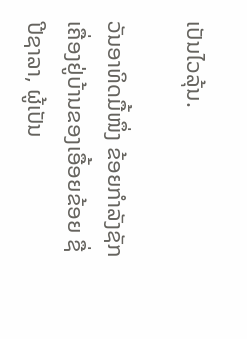ເປັນໄວລຸ້ນ.

ວັນອາທິດມື້ໜຶ່ງ ຂ້ອຍກຳລັງຊັກເຄື່ອງຢູ່ບ້ານຂອງເອື້ອຍຂ້ອຍ ຊື່ ປີຊາລາ, ຜູ້ເປັນ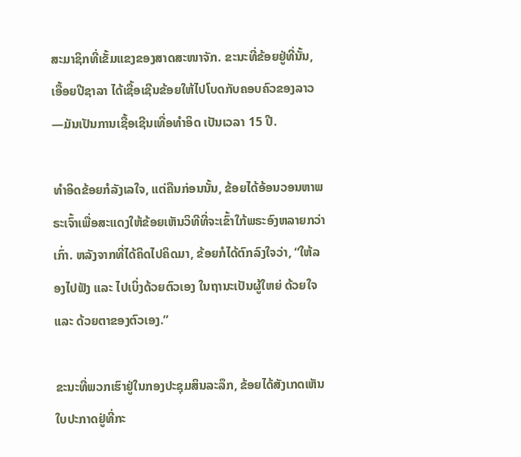ສະມາຊິກທີ່ເຂັ້ມແຂງຂອງສາດສະໜາຈັກ. ຂະນະທີ່ຂ້ອຍຢູ່ທີ່ນັ້ນ, ເອື້ອຍປີຊາລາ ໄດ້ເຊື້ອເຊີນຂ້ອຍໃຫ້ໄປໂບດກັບຄອບຄົວຂອງລາວ—ມັນເປັນການເຊື້ອເຊີນເທື່ອທຳອິດ ເປັນເວລາ 15 ປີ.

ທຳອິດຂ້ອຍກໍລັງເລໃຈ, ແຕ່ຄືນກ່ອນນັ້ນ, ຂ້ອຍໄດ້ອ້ອນວອນຫາພຣະເຈົ້າເພື່ອສະແດງໃຫ້ຂ້ອຍເຫັນວິທີທີ່ຈະເຂົ້າໃກ້ພຣະອົງຫລາຍກວ່າເກົ່າ. ຫລັງຈາກທີ່ໄດ້ຄິດໄປຄິດມາ, ຂ້ອຍກໍໄດ້ຕົກລົງໃຈວ່າ, “ໃຫ້ລອງໄປຟັງ ແລະ ໄປເບິ່ງດ້ວຍຕົວເອງ ໃນຖານະເປັນຜູ້ໃຫຍ່ ດ້ວຍໃຈ ແລະ ດ້ວຍຕາຂອງຕົວເອງ.”

ຂະນະທີ່ພວກເຮົາຢູ່ໃນກອງປະຊຸມສິນລະລຶກ, ຂ້ອຍໄດ້ສັງເກດເຫັນໃບປະກາດຢູ່ທີ່ກະ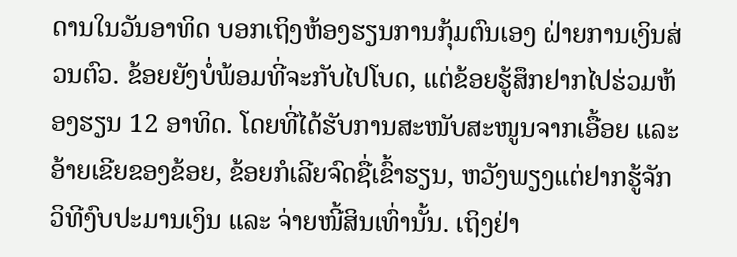ດານໃນວັນອາທິດ ບອກເຖິງຫ້ອງຮຽນການກຸ້ມຕົນເອງ ຝ່າຍການເງິນສ່ວນຕົວ. ຂ້ອຍຍັງບໍ່ພ້ອມທີ່ຈະກັບໄປໂບດ, ແຕ່ຂ້ອຍຮູ້ສຶກຢາກໄປຮ່ວມຫ້ອງຮຽນ 12 ອາທິດ. ໂດຍທີ່ໄດ້ຮັບການສະໜັບສະໜູນຈາກເອື້ອຍ ແລະ ອ້າຍເຂີຍຂອງຂ້ອຍ, ຂ້ອຍກໍເລີຍຈົດຊື່ເຂົ້າຮຽນ, ຫວັງພຽງແຕ່ຢາກຮູ້ຈັກວິທີງົບປະມານເງິນ ແລະ ຈ່າຍໜີ້ສິນເທົ່ານັ້ນ. ເຖິງຢ່າ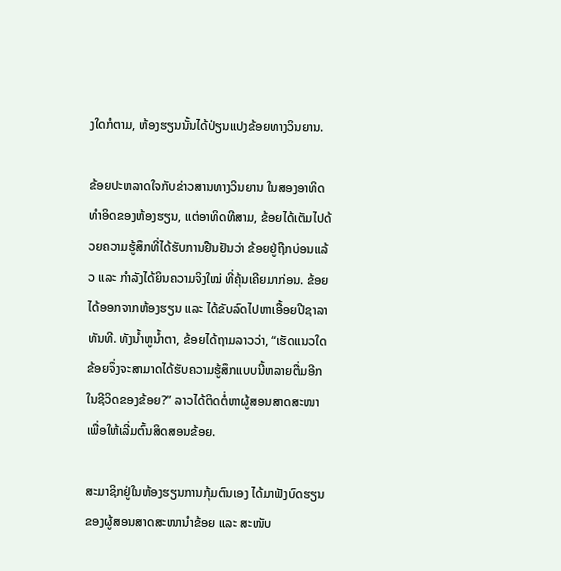ງໃດກໍຕາມ, ຫ້ອງຮຽນນັ້ນໄດ້ປ່ຽນແປງຂ້ອຍທາງວິນຍານ.

ຂ້ອຍປະຫລາດໃຈກັບຂ່າວສານທາງວິນຍານ ໃນສອງອາທິດທຳອິດຂອງຫ້ອງຮຽນ, ແຕ່ອາທິດທີສາມ, ຂ້ອຍໄດ້ເຕັມໄປດ້ວຍຄວາມຮູ້ສຶກທີ່ໄດ້ຮັບການຢືນຢັນວ່າ ຂ້ອຍຢູ່ຖືກບ່ອນແລ້ວ ແລະ ກຳລັງໄດ້ຍິນຄວາມຈິງໃໝ່ ທີ່ຄຸ້ນເຄີຍມາກ່ອນ. ຂ້ອຍໄດ້ອອກຈາກຫ້ອງຮຽນ ແລະ ໄດ້ຂັບລົດໄປຫາເອື້ອຍປີຊາລາທັນທີ. ທັງນ້ຳຫູນ້ຳຕາ, ຂ້ອຍໄດ້ຖາມລາວວ່າ, “ເຮັດແນວໃດຂ້ອຍຈຶ່ງຈະສາມາດໄດ້ຮັບຄວາມຮູ້ສຶກແບບນີ້ຫລາຍຕື່ມອີກໃນຊີວິດຂອງຂ້ອຍ?” ລາວໄດ້ຕິດຕໍ່ຫາຜູ້ສອນສາດສະໜາ ເພື່ອໃຫ້ເລີ່ມຕົ້ນສິດສອນຂ້ອຍ.

ສະມາຊິກຢູ່ໃນຫ້ອງຮຽນການກຸ້ມຕົນເອງ ໄດ້ມາຟັງບົດຮຽນຂອງຜູ້ສອນສາດສະໜານຳຂ້ອຍ ແລະ ສະໜັບ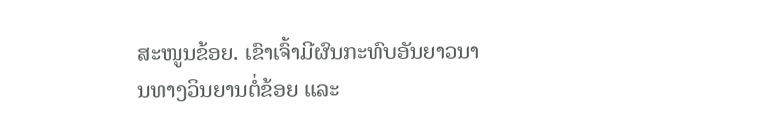ສະໜູນຂ້ອຍ. ເຂົາເຈົ້າມີຜົນກະທົບອັນຍາວນານທາງວິນຍານຕໍ່ຂ້ອຍ ແລະ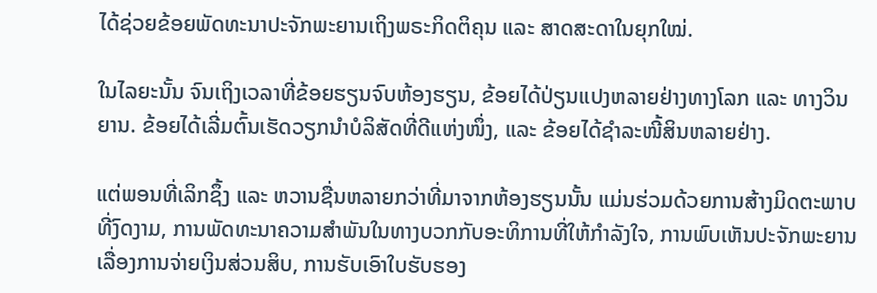ໄດ້ຊ່ວຍຂ້ອຍພັດທະນາປະຈັກພະຍານເຖິງພຣະກິດຕິຄຸນ ແລະ ສາດສະດາໃນຍຸກໃໝ່.

ໃນໄລຍະນັ້ນ ຈົນເຖິງເວລາທີ່ຂ້ອຍຮຽນຈົບຫ້ອງຮຽນ, ຂ້ອຍໄດ້ປ່ຽນແປງຫລາຍຢ່າງທາງໂລກ ແລະ ທາງວິນຍານ. ຂ້ອຍໄດ້ເລີ່ມຕົ້ນເຮັດວຽກນຳບໍລິສັດທີ່ດີແຫ່ງໜຶ່ງ, ແລະ ຂ້ອຍໄດ້ຊຳລະໜີ້ສິນຫລາຍຢ່າງ.

ແຕ່ພອນທີ່ເລິກຊຶ້ງ ແລະ ຫວານຊື່ນຫລາຍກວ່າທີ່ມາຈາກຫ້ອງຮຽນນັ້ນ ແມ່ນຮ່ວມດ້ວຍການສ້າງມິດຕະພາບທີ່ງົດງາມ, ການພັດທະນາຄວາມສຳພັນໃນທາງບວກກັບອະທິການທີ່ໃຫ້ກຳລັງໃຈ, ການພົບເຫັນປະຈັກພະຍານເລື່ອງການຈ່າຍເງິນສ່ວນສິບ, ການຮັບເອົາໃບຮັບຮອງ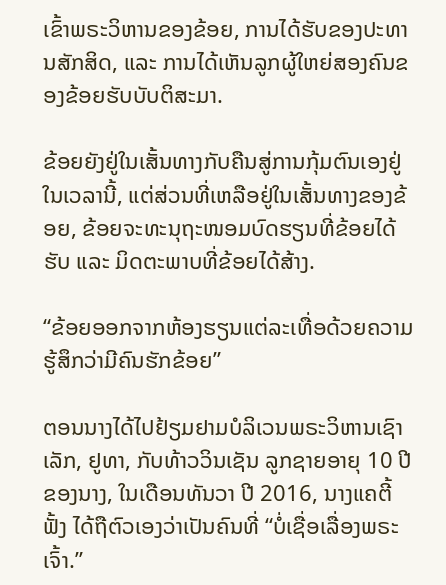ເຂົ້າພຣະວິຫານຂອງຂ້ອຍ, ການໄດ້ຮັບຂອງປະທານສັກສິດ, ແລະ ການໄດ້ເຫັນລູກຜູ້ໃຫຍ່ສອງຄົນຂອງຂ້ອຍຮັບບັບຕິສະມາ.

ຂ້ອຍຍັງຢູ່ໃນເສັ້ນທາງກັບຄືນສູ່ການກຸ້ມຕົນເອງຢູ່ໃນເວລານີ້, ແຕ່ສ່ວນທີ່ເຫລືອຢູ່ໃນເສັ້ນທາງຂອງຂ້ອຍ, ຂ້ອຍຈະທະນຸຖະໜອມບົດຮຽນທີ່ຂ້ອຍໄດ້ຮັບ ແລະ ມິດຕະພາບທີ່ຂ້ອຍໄດ້ສ້າງ.

“ຂ້ອຍອອກຈາກຫ້ອງຮຽນແຕ່ລະເທື່ອດ້ວຍຄວາມຮູ້ສຶກວ່າມີຄົນຮັກຂ້ອຍ”

ຕອນນາງໄດ້ໄປຢ້ຽມຢາມບໍລິເວນພຣະວິຫານເຊົາເລັກ, ຢູທາ, ກັບທ້າວວິນເຊັນ ລູກຊາຍອາຍຸ 10 ປີຂອງນາງ, ໃນເດືອນທັນວາ ປີ 2016, ນາງແຄຕີ້ ຟັ້ງ ໄດ້ຖືຕົວເອງວ່າເປັນຄົນທີ່ “ບໍ່ເຊື່ອເລື່ອງພຣະເຈົ້າ.”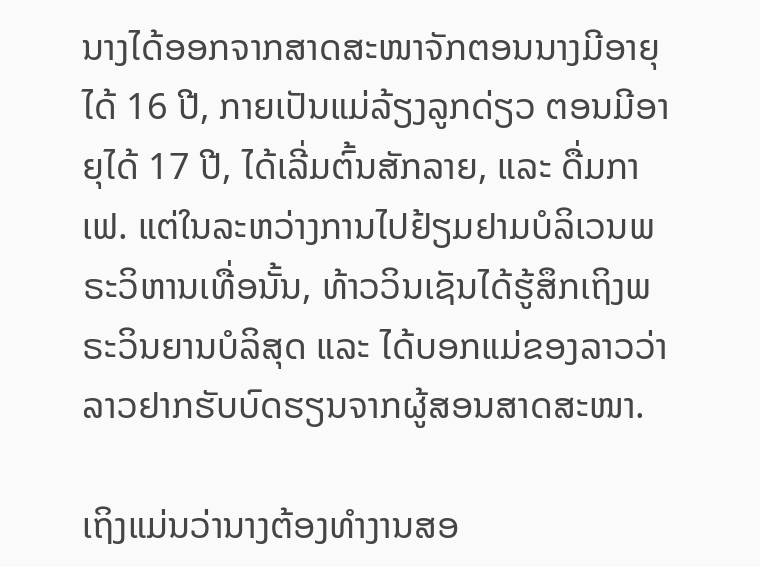ນາງໄດ້ອອກຈາກສາດສະໜາຈັກຕອນນາງມີອາຍຸໄດ້ 16 ປີ, ກາຍເປັນແມ່ລ້ຽງລູກດ່ຽວ ຕອນມີອາຍຸໄດ້ 17 ປີ, ໄດ້ເລີ່ມຕົ້ນສັກລາຍ, ແລະ ດື່ມກາເຟ. ແຕ່ໃນລະຫວ່າງການໄປຢ້ຽມຢາມບໍລິເວນພຣະວິຫານເທື່ອນັ້ນ, ທ້າວວິນເຊັນໄດ້ຮູ້ສຶກເຖິງພຣະວິນຍານບໍລິສຸດ ແລະ ໄດ້ບອກແມ່ຂອງລາວວ່າ ລາວຢາກຮັບບົດຮຽນຈາກຜູ້ສອນສາດສະໜາ.

ເຖິງແມ່ນວ່ານາງຕ້ອງທຳງານສອ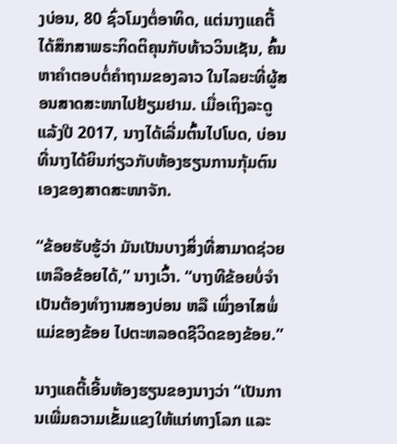ງບ່ອນ, 80 ຊົ່ວໂມງຕໍ່ອາທິດ, ແຕ່ນາງແຄຕີ້ໄດ້ສຶກສາພຣະກິດຕິຄຸນກັບທ້າວວິນເຊັນ, ຄົ້ນຫາຄຳຕອບຕໍ່ຄຳຖາມຂອງລາວ ໃນໄລຍະທີ່ຜູ້ສອນສາດສະໜາໄປຢ້ຽມຢາມ. ເມື່ອເຖິງລະດູແລ້ງປີ 2017, ນາງໄດ້ເລີ່ມຕົ້ນໄປໂບດ, ບ່ອນທີ່ນາງໄດ້ຍິນກ່ຽວກັບຫ້ອງຮຽນການກຸ້ມຕົນເອງຂອງສາດສະໜາຈັກ.

“ຂ້ອຍຮັບຮູ້ວ່າ ມັນເປັນບາງສິ່ງທີ່ສາມາດຊ່ວຍເຫລືອຂ້ອຍໄດ້,” ນາງເວົ້າ. “ບາງທີຂ້ອຍບໍ່ຈຳເປັນຕ້ອງທຳງານສອງບ່ອນ ຫລື ເພິ່ງອາໄສພໍ່ແມ່ຂອງຂ້ອຍ ໄປຕະຫລອດຊີວິດຂອງຂ້ອຍ.”

ນາງແຄຕີ້ເອີ້ນຫ້ອງຮຽນຂອງນາງວ່າ “ເປັນການເພີ່ມຄວາມເຂັ້ມແຂງໃຫ້ແກ່ທາງໂລກ ແລະ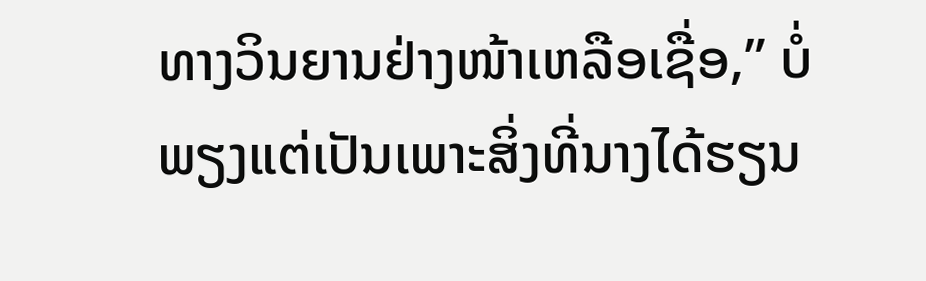ທາງວິນຍານຢ່າງໜ້າເຫລືອເຊື່ອ,” ບໍ່ພຽງແຕ່ເປັນເພາະສິ່ງທີ່ນາງໄດ້ຮຽນ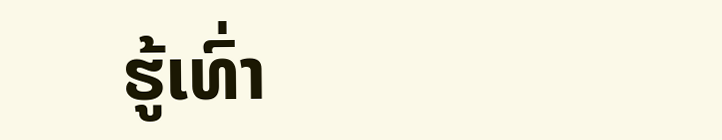ຮູ້ເທົ່າ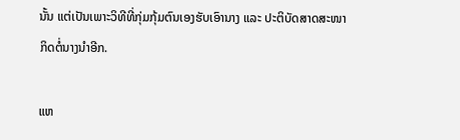ນັ້ນ ແຕ່ເປັນເພາະວິທີທີ່ກຸ່ມກຸ້ມຕົນເອງຮັບເອົານາງ ແລະ ປະຕິບັດສາດສະໜາກິດຕໍ່ນາງນຳອີກ.

ແຫ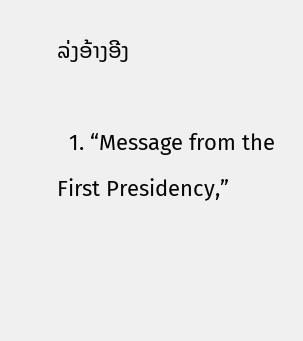ລ່ງອ້າງອີງ

  1. “Message from the First Presidency,”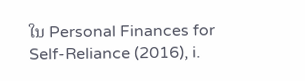ໃນ Personal Finances for Self-Reliance (2016), i.